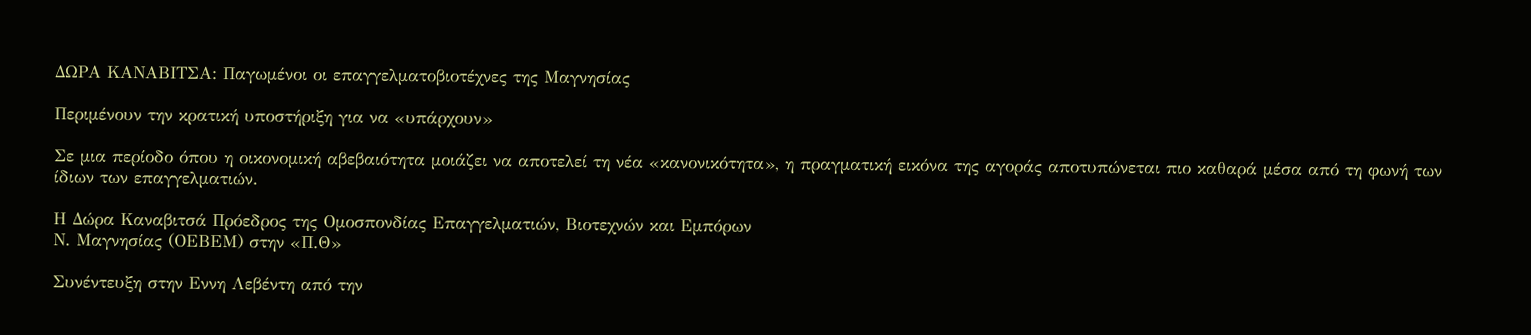ΔΩΡΑ ΚΑΝΑΒΙΤΣΑ: Παγωμένοι οι επαγγελματοβιοτέχνες της Μαγνησίας

Περιμένουν την κρατική υποστήριξη για να «υπάρχουν»

Σε μια περίοδο όπου η οικονομική αβεβαιότητα μοιάζει να αποτελεί τη νέα «κανονικότητα», η πραγματική εικόνα της αγοράς αποτυπώνεται πιο καθαρά μέσα από τη φωνή των ίδιων των επαγγελματιών.

Η Δώρα Καναβιτσά Πρόεδρος της Ομοσπονδίας Επαγγελματιών, Βιοτεχνών και Εμπόρων
Ν. Μαγνησίας (ΟΕΒΕΜ) στην «Π.Θ»

Συνέντευξη στην Εννη Λεβέντη από την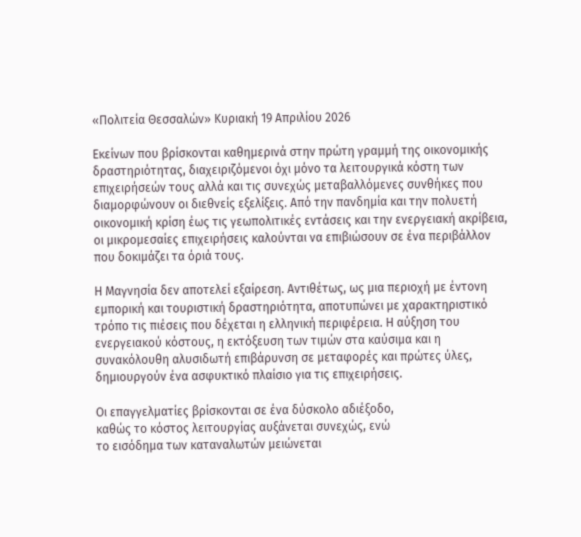«Πολιτεία Θεσσαλών» Κυριακή 19 Απριλίου 2026

Εκείνων που βρίσκονται καθημερινά στην πρώτη γραμμή της οικονομικής δραστηριότητας, διαχειριζόμενοι όχι μόνο τα λειτουργικά κόστη των επιχειρήσεών τους αλλά και τις συνεχώς μεταβαλλόμενες συνθήκες που διαμορφώνουν οι διεθνείς εξελίξεις. Από την πανδημία και την πολυετή οικονομική κρίση έως τις γεωπολιτικές εντάσεις και την ενεργειακή ακρίβεια, οι μικρομεσαίες επιχειρήσεις καλούνται να επιβιώσουν σε ένα περιβάλλον που δοκιμάζει τα όριά τους.

Η Μαγνησία δεν αποτελεί εξαίρεση. Αντιθέτως, ως μια περιοχή με έντονη εμπορική και τουριστική δραστηριότητα, αποτυπώνει με χαρακτηριστικό τρόπο τις πιέσεις που δέχεται η ελληνική περιφέρεια. Η αύξηση του ενεργειακού κόστους, η εκτόξευση των τιμών στα καύσιμα και η συνακόλουθη αλυσιδωτή επιβάρυνση σε μεταφορές και πρώτες ύλες, δημιουργούν ένα ασφυκτικό πλαίσιο για τις επιχειρήσεις.

Οι επαγγελματίες βρίσκονται σε ένα δύσκολο αδιέξοδο,
καθώς το κόστος λειτουργίας αυξάνεται συνεχώς, ενώ
το εισόδημα των καταναλωτών μειώνεται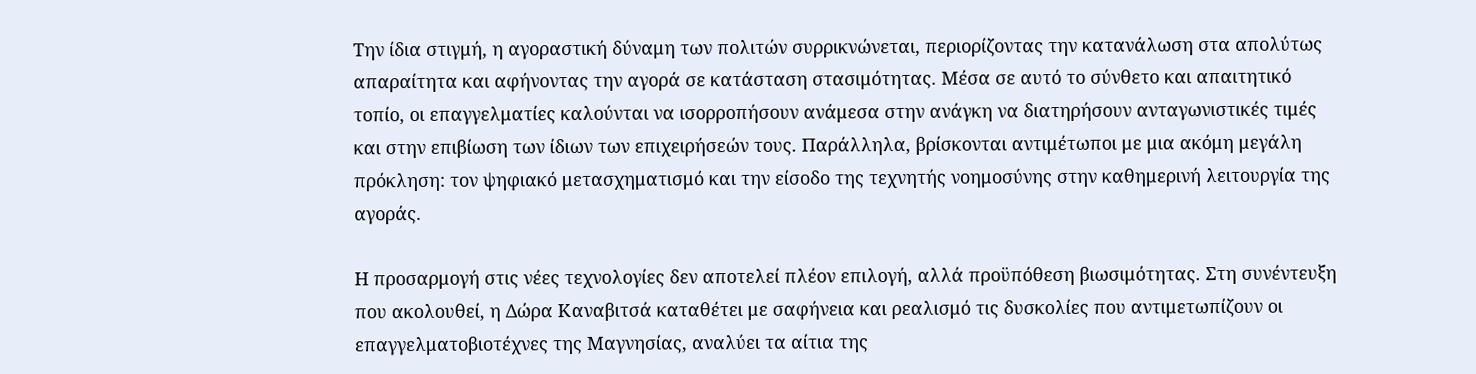Την ίδια στιγμή, η αγοραστική δύναμη των πολιτών συρρικνώνεται, περιορίζοντας την κατανάλωση στα απολύτως απαραίτητα και αφήνοντας την αγορά σε κατάσταση στασιμότητας. Μέσα σε αυτό το σύνθετο και απαιτητικό τοπίο, οι επαγγελματίες καλούνται να ισορροπήσουν ανάμεσα στην ανάγκη να διατηρήσουν ανταγωνιστικές τιμές και στην επιβίωση των ίδιων των επιχειρήσεών τους. Παράλληλα, βρίσκονται αντιμέτωποι με μια ακόμη μεγάλη πρόκληση: τον ψηφιακό μετασχηματισμό και την είσοδο της τεχνητής νοημοσύνης στην καθημερινή λειτουργία της αγοράς.

Η προσαρμογή στις νέες τεχνολογίες δεν αποτελεί πλέον επιλογή, αλλά προϋπόθεση βιωσιμότητας. Στη συνέντευξη που ακολουθεί, η Δώρα Καναβιτσά καταθέτει με σαφήνεια και ρεαλισμό τις δυσκολίες που αντιμετωπίζουν οι επαγγελματοβιοτέχνες της Μαγνησίας, αναλύει τα αίτια της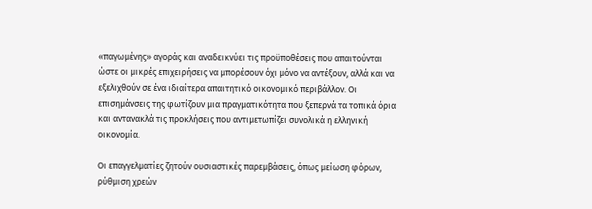«παγωμένης» αγοράς και αναδεικνύει τις προϋποθέσεις που απαιτούνται ώστε οι μικρές επιχειρήσεις να μπορέσουν όχι μόνο να αντέξουν, αλλά και να εξελιχθούν σε ένα ιδιαίτερα απαιτητικό οικονομικό περιβάλλον. Οι επισημάνσεις της φωτίζουν μια πραγματικότητα που ξεπερνά τα τοπικά όρια και αντανακλά τις προκλήσεις που αντιμετωπίζει συνολικά η ελληνική οικονομία.

Οι επαγγελματίες ζητούν ουσιαστικές παρεμβάσεις, όπως μείωση φόρων, ρύθμιση χρεών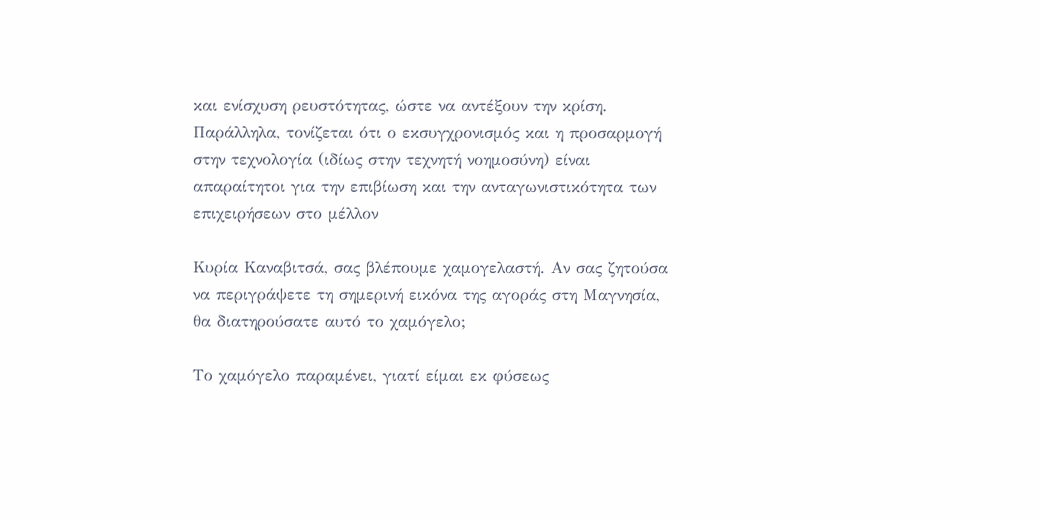και ενίσχυση ρευστότητας, ώστε να αντέξουν την κρίση. Παράλληλα, τονίζεται ότι ο εκσυγχρονισμός και η προσαρμογή στην τεχνολογία (ιδίως στην τεχνητή νοημοσύνη) είναι απαραίτητοι για την επιβίωση και την ανταγωνιστικότητα των επιχειρήσεων στο μέλλον

Κυρία Καναβιτσά, σας βλέπουμε χαμογελαστή. Αν σας ζητούσα να περιγράψετε τη σημερινή εικόνα της αγοράς στη Μαγνησία, θα διατηρούσατε αυτό το χαμόγελο;

Το χαμόγελο παραμένει, γιατί είμαι εκ φύσεως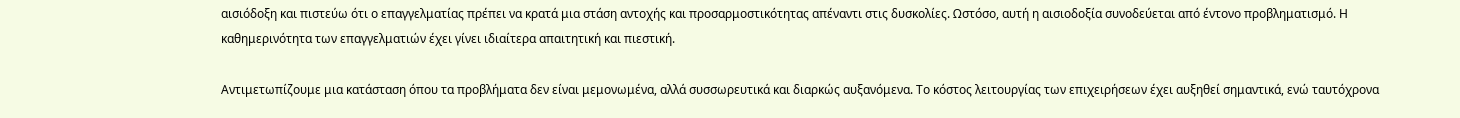αισιόδοξη και πιστεύω ότι ο επαγγελματίας πρέπει να κρατά μια στάση αντοχής και προσαρμοστικότητας απέναντι στις δυσκολίες. Ωστόσο, αυτή η αισιοδοξία συνοδεύεται από έντονο προβληματισμό. Η καθημερινότητα των επαγγελματιών έχει γίνει ιδιαίτερα απαιτητική και πιεστική.

Αντιμετωπίζουμε μια κατάσταση όπου τα προβλήματα δεν είναι μεμονωμένα, αλλά συσσωρευτικά και διαρκώς αυξανόμενα. Το κόστος λειτουργίας των επιχειρήσεων έχει αυξηθεί σημαντικά, ενώ ταυτόχρονα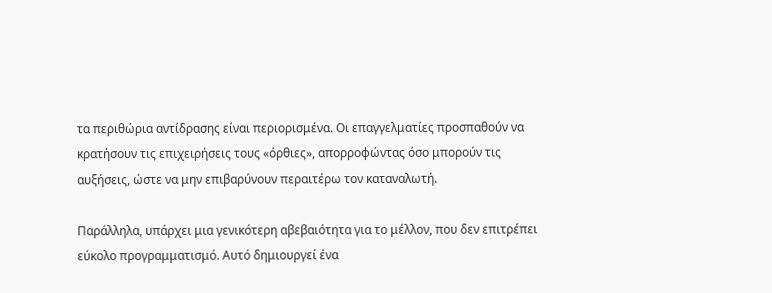τα περιθώρια αντίδρασης είναι περιορισμένα. Οι επαγγελματίες προσπαθούν να κρατήσουν τις επιχειρήσεις τους «όρθιες», απορροφώντας όσο μπορούν τις αυξήσεις, ώστε να μην επιβαρύνουν περαιτέρω τον καταναλωτή.

Παράλληλα, υπάρχει μια γενικότερη αβεβαιότητα για το μέλλον, που δεν επιτρέπει εύκολο προγραμματισμό. Αυτό δημιουργεί ένα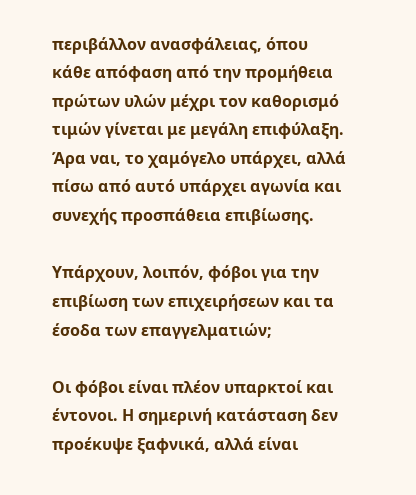περιβάλλον ανασφάλειας, όπου κάθε απόφαση από την προμήθεια πρώτων υλών μέχρι τον καθορισμό τιμών γίνεται με μεγάλη επιφύλαξη. Άρα ναι, το χαμόγελο υπάρχει, αλλά πίσω από αυτό υπάρχει αγωνία και συνεχής προσπάθεια επιβίωσης.

Υπάρχουν, λοιπόν, φόβοι για την επιβίωση των επιχειρήσεων και τα έσοδα των επαγγελματιών;

Οι φόβοι είναι πλέον υπαρκτοί και έντονοι. Η σημερινή κατάσταση δεν προέκυψε ξαφνικά, αλλά είναι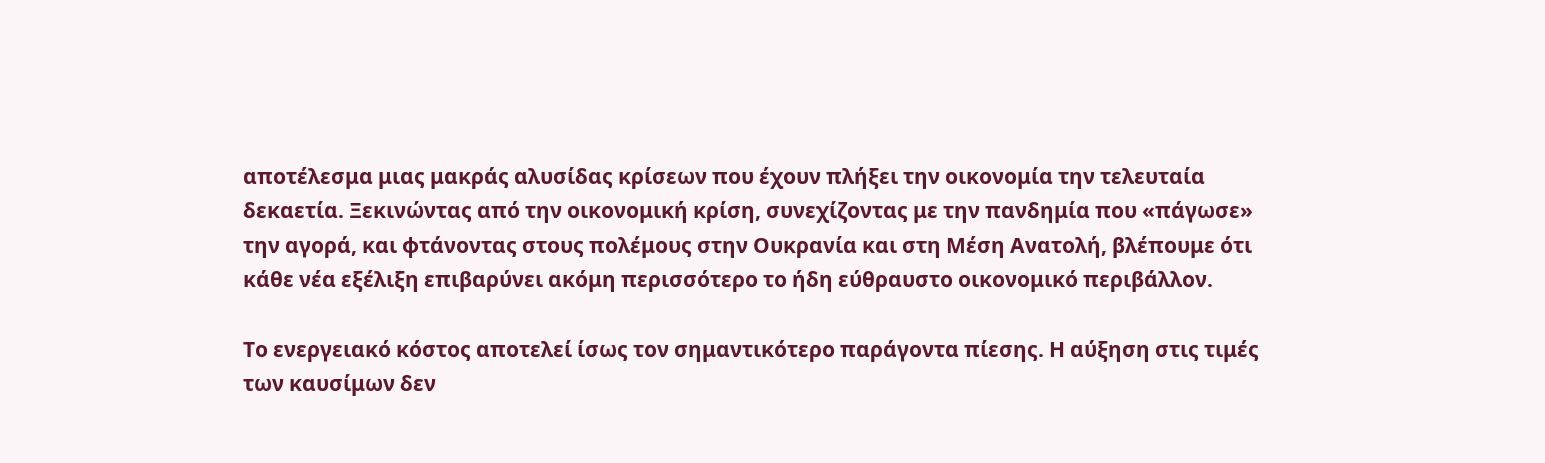αποτέλεσμα μιας μακράς αλυσίδας κρίσεων που έχουν πλήξει την οικονομία την τελευταία δεκαετία. Ξεκινώντας από την οικονομική κρίση, συνεχίζοντας με την πανδημία που «πάγωσε» την αγορά, και φτάνοντας στους πολέμους στην Ουκρανία και στη Μέση Ανατολή, βλέπουμε ότι κάθε νέα εξέλιξη επιβαρύνει ακόμη περισσότερο το ήδη εύθραυστο οικονομικό περιβάλλον.

Το ενεργειακό κόστος αποτελεί ίσως τον σημαντικότερο παράγοντα πίεσης. Η αύξηση στις τιμές των καυσίμων δεν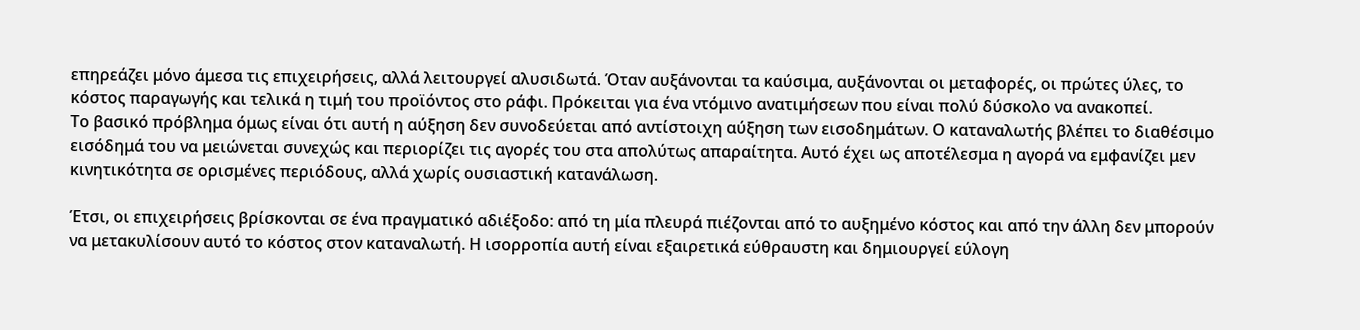επηρεάζει μόνο άμεσα τις επιχειρήσεις, αλλά λειτουργεί αλυσιδωτά. Όταν αυξάνονται τα καύσιμα, αυξάνονται οι μεταφορές, οι πρώτες ύλες, το κόστος παραγωγής και τελικά η τιμή του προϊόντος στο ράφι. Πρόκειται για ένα ντόμινο ανατιμήσεων που είναι πολύ δύσκολο να ανακοπεί.
Το βασικό πρόβλημα όμως είναι ότι αυτή η αύξηση δεν συνοδεύεται από αντίστοιχη αύξηση των εισοδημάτων. Ο καταναλωτής βλέπει το διαθέσιμο εισόδημά του να μειώνεται συνεχώς και περιορίζει τις αγορές του στα απολύτως απαραίτητα. Αυτό έχει ως αποτέλεσμα η αγορά να εμφανίζει μεν κινητικότητα σε ορισμένες περιόδους, αλλά χωρίς ουσιαστική κατανάλωση.

Έτσι, οι επιχειρήσεις βρίσκονται σε ένα πραγματικό αδιέξοδο: από τη μία πλευρά πιέζονται από το αυξημένο κόστος και από την άλλη δεν μπορούν να μετακυλίσουν αυτό το κόστος στον καταναλωτή. Η ισορροπία αυτή είναι εξαιρετικά εύθραυστη και δημιουργεί εύλογη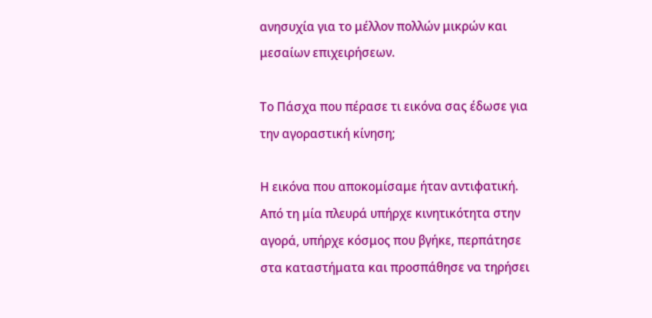ανησυχία για το μέλλον πολλών μικρών και μεσαίων επιχειρήσεων.

Το Πάσχα που πέρασε τι εικόνα σας έδωσε για την αγοραστική κίνηση;

Η εικόνα που αποκομίσαμε ήταν αντιφατική. Από τη μία πλευρά υπήρχε κινητικότητα στην αγορά, υπήρχε κόσμος που βγήκε, περπάτησε στα καταστήματα και προσπάθησε να τηρήσει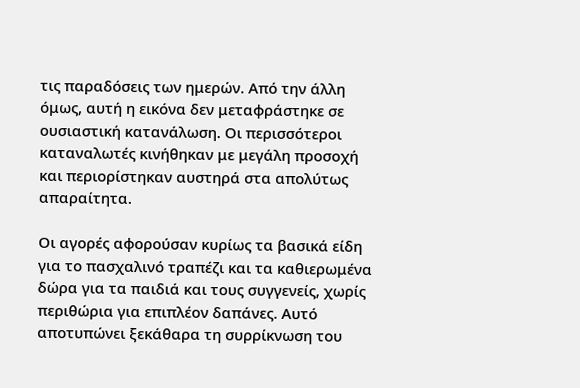τις παραδόσεις των ημερών. Από την άλλη όμως, αυτή η εικόνα δεν μεταφράστηκε σε ουσιαστική κατανάλωση. Οι περισσότεροι καταναλωτές κινήθηκαν με μεγάλη προσοχή και περιορίστηκαν αυστηρά στα απολύτως απαραίτητα.

Οι αγορές αφορούσαν κυρίως τα βασικά είδη για το πασχαλινό τραπέζι και τα καθιερωμένα δώρα για τα παιδιά και τους συγγενείς, χωρίς περιθώρια για επιπλέον δαπάνες. Αυτό αποτυπώνει ξεκάθαρα τη συρρίκνωση του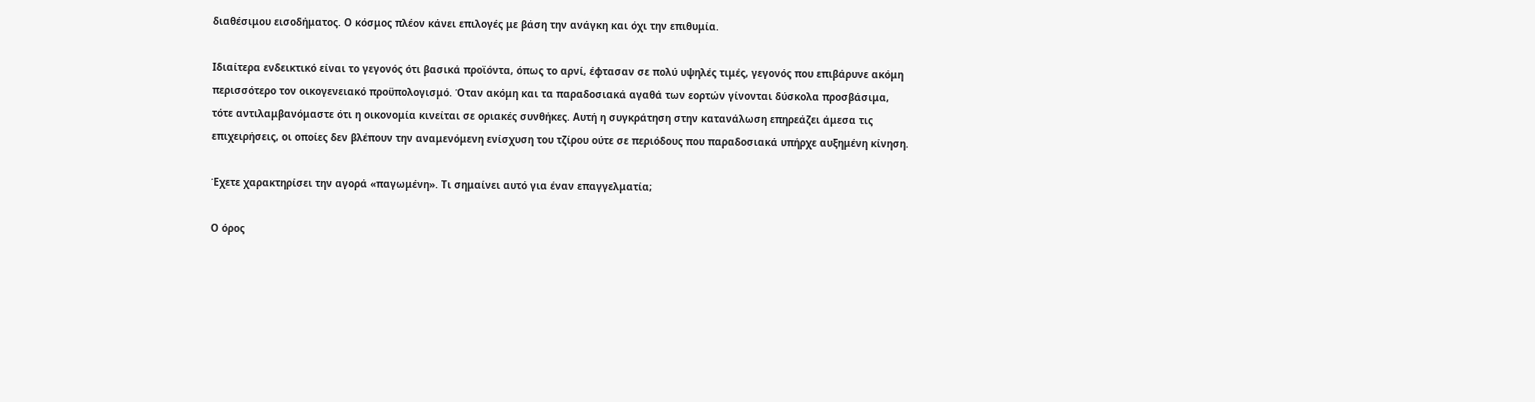διαθέσιμου εισοδήματος. Ο κόσμος πλέον κάνει επιλογές με βάση την ανάγκη και όχι την επιθυμία.

Ιδιαίτερα ενδεικτικό είναι το γεγονός ότι βασικά προϊόντα, όπως το αρνί, έφτασαν σε πολύ υψηλές τιμές, γεγονός που επιβάρυνε ακόμη περισσότερο τον οικογενειακό προϋπολογισμό. Όταν ακόμη και τα παραδοσιακά αγαθά των εορτών γίνονται δύσκολα προσβάσιμα, τότε αντιλαμβανόμαστε ότι η οικονομία κινείται σε οριακές συνθήκες. Αυτή η συγκράτηση στην κατανάλωση επηρεάζει άμεσα τις επιχειρήσεις, οι οποίες δεν βλέπουν την αναμενόμενη ενίσχυση του τζίρου ούτε σε περιόδους που παραδοσιακά υπήρχε αυξημένη κίνηση.

Έχετε χαρακτηρίσει την αγορά «παγωμένη». Τι σημαίνει αυτό για έναν επαγγελματία;

Ο όρος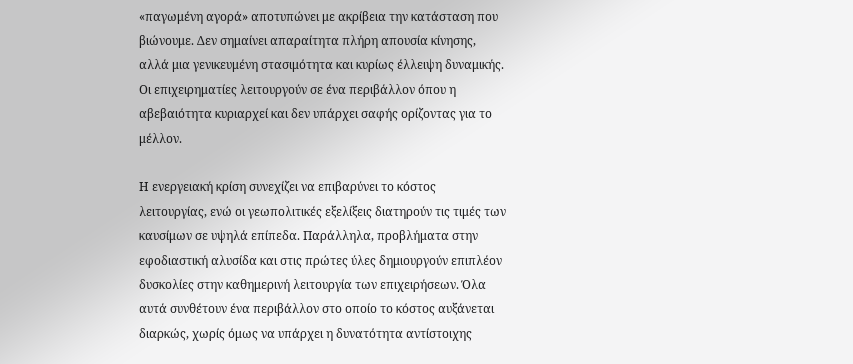«παγωμένη αγορά» αποτυπώνει με ακρίβεια την κατάσταση που βιώνουμε. Δεν σημαίνει απαραίτητα πλήρη απουσία κίνησης, αλλά μια γενικευμένη στασιμότητα και κυρίως έλλειψη δυναμικής. Οι επιχειρηματίες λειτουργούν σε ένα περιβάλλον όπου η αβεβαιότητα κυριαρχεί και δεν υπάρχει σαφής ορίζοντας για το μέλλον.

Η ενεργειακή κρίση συνεχίζει να επιβαρύνει το κόστος λειτουργίας, ενώ οι γεωπολιτικές εξελίξεις διατηρούν τις τιμές των καυσίμων σε υψηλά επίπεδα. Παράλληλα, προβλήματα στην εφοδιαστική αλυσίδα και στις πρώτες ύλες δημιουργούν επιπλέον δυσκολίες στην καθημερινή λειτουργία των επιχειρήσεων. Όλα αυτά συνθέτουν ένα περιβάλλον στο οποίο το κόστος αυξάνεται διαρκώς, χωρίς όμως να υπάρχει η δυνατότητα αντίστοιχης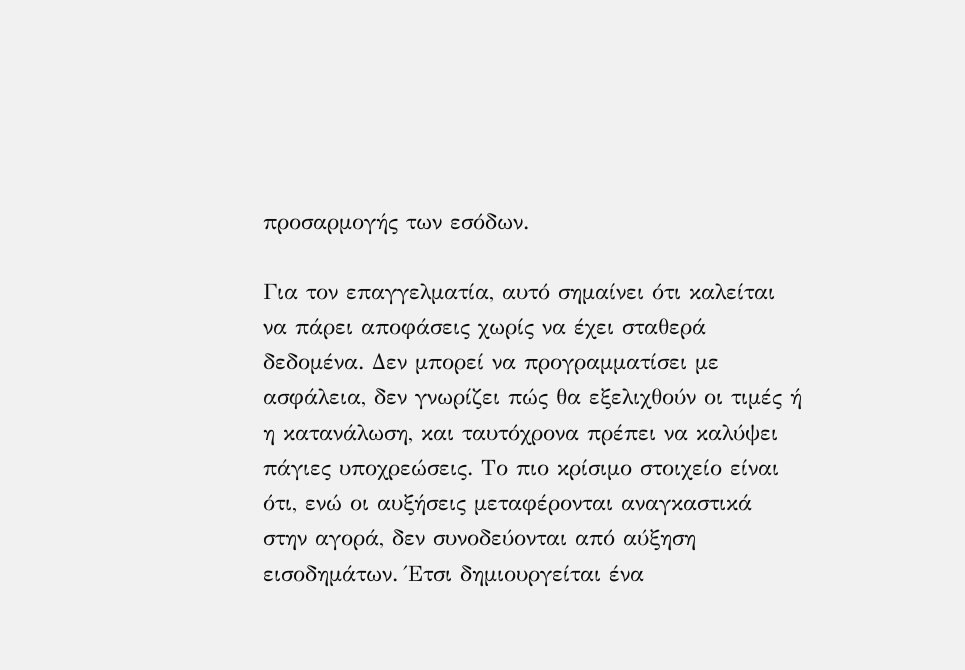προσαρμογής των εσόδων.

Για τον επαγγελματία, αυτό σημαίνει ότι καλείται να πάρει αποφάσεις χωρίς να έχει σταθερά δεδομένα. Δεν μπορεί να προγραμματίσει με ασφάλεια, δεν γνωρίζει πώς θα εξελιχθούν οι τιμές ή η κατανάλωση, και ταυτόχρονα πρέπει να καλύψει πάγιες υποχρεώσεις. Το πιο κρίσιμο στοιχείο είναι ότι, ενώ οι αυξήσεις μεταφέρονται αναγκαστικά στην αγορά, δεν συνοδεύονται από αύξηση εισοδημάτων. Έτσι δημιουργείται ένα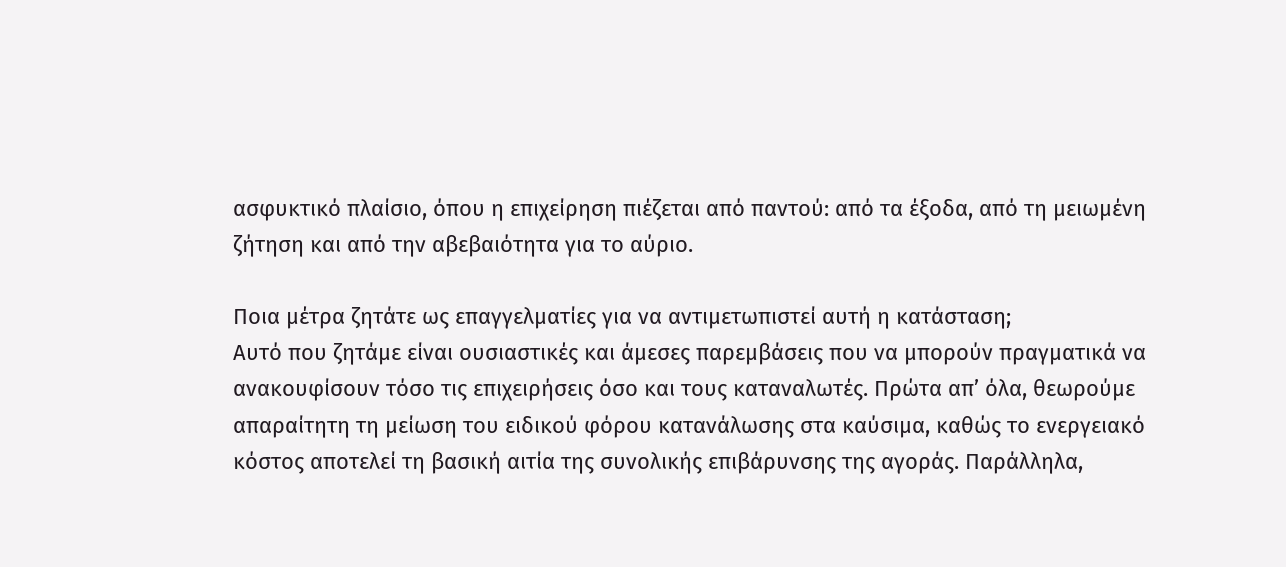ασφυκτικό πλαίσιο, όπου η επιχείρηση πιέζεται από παντού: από τα έξοδα, από τη μειωμένη ζήτηση και από την αβεβαιότητα για το αύριο.

Ποια μέτρα ζητάτε ως επαγγελματίες για να αντιμετωπιστεί αυτή η κατάσταση;
Αυτό που ζητάμε είναι ουσιαστικές και άμεσες παρεμβάσεις που να μπορούν πραγματικά να ανακουφίσουν τόσο τις επιχειρήσεις όσο και τους καταναλωτές. Πρώτα απ’ όλα, θεωρούμε απαραίτητη τη μείωση του ειδικού φόρου κατανάλωσης στα καύσιμα, καθώς το ενεργειακό κόστος αποτελεί τη βασική αιτία της συνολικής επιβάρυνσης της αγοράς. Παράλληλα,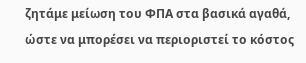ζητάμε μείωση του ΦΠΑ στα βασικά αγαθά, ώστε να μπορέσει να περιοριστεί το κόστος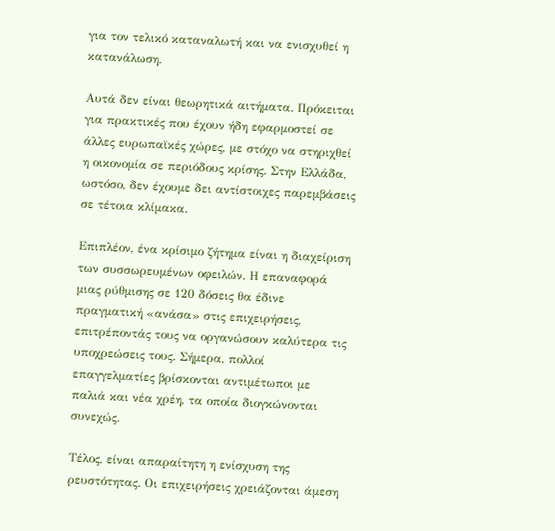για τον τελικό καταναλωτή και να ενισχυθεί η κατανάλωση.

Αυτά δεν είναι θεωρητικά αιτήματα. Πρόκειται για πρακτικές που έχουν ήδη εφαρμοστεί σε άλλες ευρωπαϊκές χώρες, με στόχο να στηριχθεί η οικονομία σε περιόδους κρίσης. Στην Ελλάδα, ωστόσο, δεν έχουμε δει αντίστοιχες παρεμβάσεις σε τέτοια κλίμακα.

Επιπλέον, ένα κρίσιμο ζήτημα είναι η διαχείριση των συσσωρευμένων οφειλών. Η επαναφορά μιας ρύθμισης σε 120 δόσεις θα έδινε πραγματική «ανάσα» στις επιχειρήσεις, επιτρέποντάς τους να οργανώσουν καλύτερα τις υποχρεώσεις τους. Σήμερα, πολλοί επαγγελματίες βρίσκονται αντιμέτωποι με παλιά και νέα χρέη, τα οποία διογκώνονται συνεχώς.

Τέλος, είναι απαραίτητη η ενίσχυση της ρευστότητας. Οι επιχειρήσεις χρειάζονται άμεση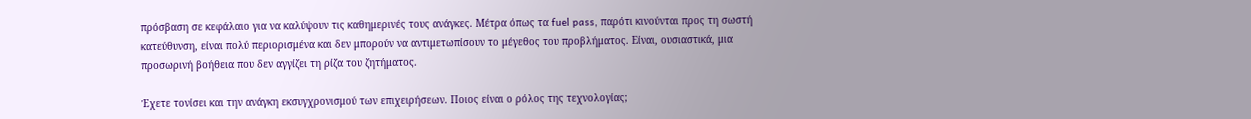πρόσβαση σε κεφάλαιο για να καλύψουν τις καθημερινές τους ανάγκες. Μέτρα όπως τα fuel pass, παρότι κινούνται προς τη σωστή κατεύθυνση, είναι πολύ περιορισμένα και δεν μπορούν να αντιμετωπίσουν το μέγεθος του προβλήματος. Είναι, ουσιαστικά, μια προσωρινή βοήθεια που δεν αγγίζει τη ρίζα του ζητήματος.

Έχετε τονίσει και την ανάγκη εκσυγχρονισμού των επιχειρήσεων. Ποιος είναι ο ρόλος της τεχνολογίας;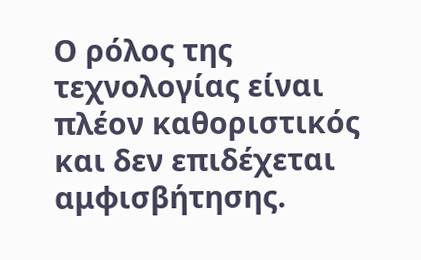Ο ρόλος της τεχνολογίας είναι πλέον καθοριστικός και δεν επιδέχεται αμφισβήτησης.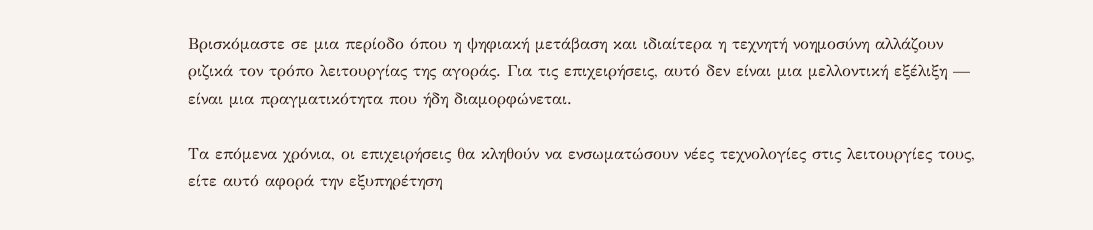Βρισκόμαστε σε μια περίοδο όπου η ψηφιακή μετάβαση και ιδιαίτερα η τεχνητή νοημοσύνη αλλάζουν ριζικά τον τρόπο λειτουργίας της αγοράς. Για τις επιχειρήσεις, αυτό δεν είναι μια μελλοντική εξέλιξη — είναι μια πραγματικότητα που ήδη διαμορφώνεται.

Τα επόμενα χρόνια, οι επιχειρήσεις θα κληθούν να ενσωματώσουν νέες τεχνολογίες στις λειτουργίες τους, είτε αυτό αφορά την εξυπηρέτηση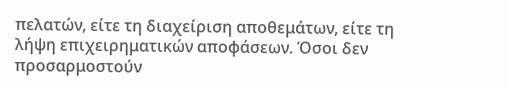πελατών, είτε τη διαχείριση αποθεμάτων, είτε τη λήψη επιχειρηματικών αποφάσεων. Όσοι δεν προσαρμοστούν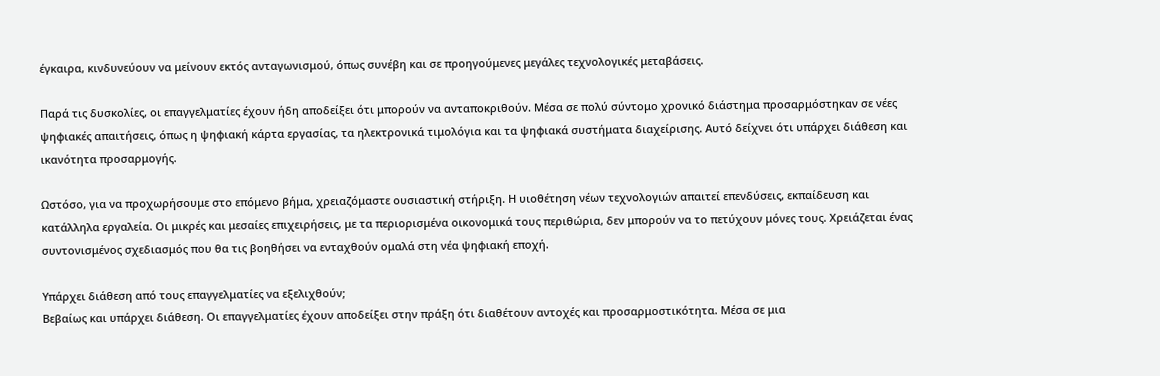έγκαιρα, κινδυνεύουν να μείνουν εκτός ανταγωνισμού, όπως συνέβη και σε προηγούμενες μεγάλες τεχνολογικές μεταβάσεις.

Παρά τις δυσκολίες, οι επαγγελματίες έχουν ήδη αποδείξει ότι μπορούν να ανταποκριθούν. Μέσα σε πολύ σύντομο χρονικό διάστημα προσαρμόστηκαν σε νέες ψηφιακές απαιτήσεις, όπως η ψηφιακή κάρτα εργασίας, τα ηλεκτρονικά τιμολόγια και τα ψηφιακά συστήματα διαχείρισης. Αυτό δείχνει ότι υπάρχει διάθεση και ικανότητα προσαρμογής.

Ωστόσο, για να προχωρήσουμε στο επόμενο βήμα, χρειαζόμαστε ουσιαστική στήριξη. Η υιοθέτηση νέων τεχνολογιών απαιτεί επενδύσεις, εκπαίδευση και κατάλληλα εργαλεία. Οι μικρές και μεσαίες επιχειρήσεις, με τα περιορισμένα οικονομικά τους περιθώρια, δεν μπορούν να το πετύχουν μόνες τους. Χρειάζεται ένας συντονισμένος σχεδιασμός που θα τις βοηθήσει να ενταχθούν ομαλά στη νέα ψηφιακή εποχή.

Υπάρχει διάθεση από τους επαγγελματίες να εξελιχθούν;
Βεβαίως και υπάρχει διάθεση. Οι επαγγελματίες έχουν αποδείξει στην πράξη ότι διαθέτουν αντοχές και προσαρμοστικότητα. Μέσα σε μια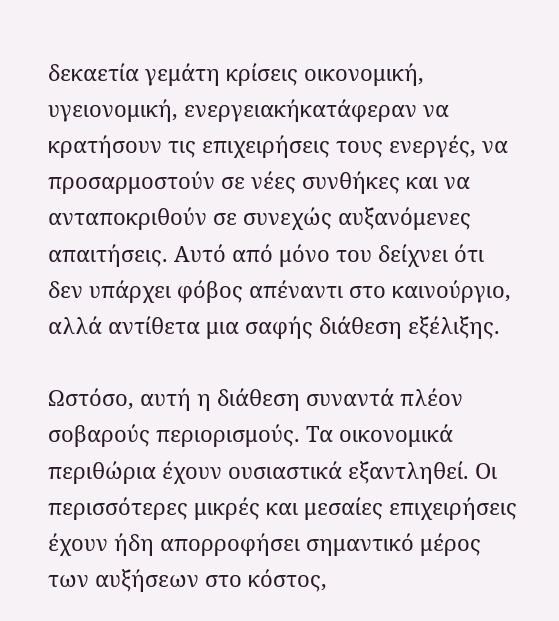δεκαετία γεμάτη κρίσεις οικονομική, υγειονομική, ενεργειακήκατάφεραν να κρατήσουν τις επιχειρήσεις τους ενεργές, να προσαρμοστούν σε νέες συνθήκες και να ανταποκριθούν σε συνεχώς αυξανόμενες απαιτήσεις. Αυτό από μόνο του δείχνει ότι δεν υπάρχει φόβος απέναντι στο καινούργιο, αλλά αντίθετα μια σαφής διάθεση εξέλιξης.

Ωστόσο, αυτή η διάθεση συναντά πλέον σοβαρούς περιορισμούς. Τα οικονομικά περιθώρια έχουν ουσιαστικά εξαντληθεί. Οι περισσότερες μικρές και μεσαίες επιχειρήσεις έχουν ήδη απορροφήσει σημαντικό μέρος των αυξήσεων στο κόστος,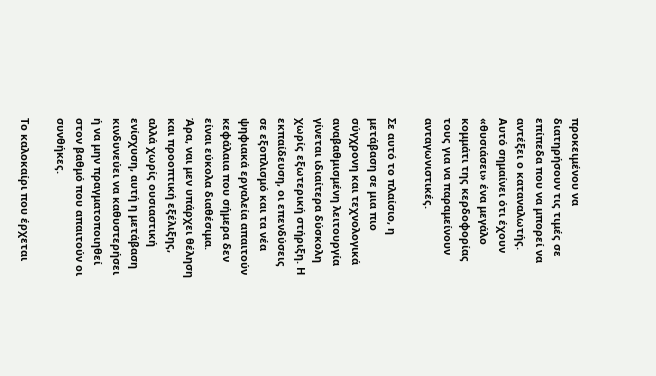προκειμένου να διατηρήσουν τις τιμές σε επίπεδα που να μπορεί να αντέξει ο καταναλωτής. Αυτό σημαίνει ότι έχουν «θυσιάσει» ένα μεγάλο κομμάτι της κερδοφορίας τους για να παραμείνουν ανταγωνιστικές.

Σε αυτό το πλαίσιο, η μετάβαση σε μια πιο σύγχρονη και τεχνολογικά αναβαθμισμένη λειτουργία γίνεται ιδιαίτερα δύσκολη χωρίς εξωτερική στήριξη. Η εκπαίδευση, οι επενδύσεις σε εξοπλισμό και τα νέα ψηφιακά εργαλεία απαιτούν κεφάλαια που σήμερα δεν είναι εύκολα διαθέσιμα. Άρα, ναι μεν υπάρχει θέληση και προοπτική εξέλιξης, αλλά χωρίς ουσιαστική ενίσχυση, αυτή η μετάβαση κινδυνεύει να καθυστερήσει ή να μην πραγματοποιηθεί στον βαθμό που απαιτούν οι συνθήκες.

Το καλοκαίρι που έρχεται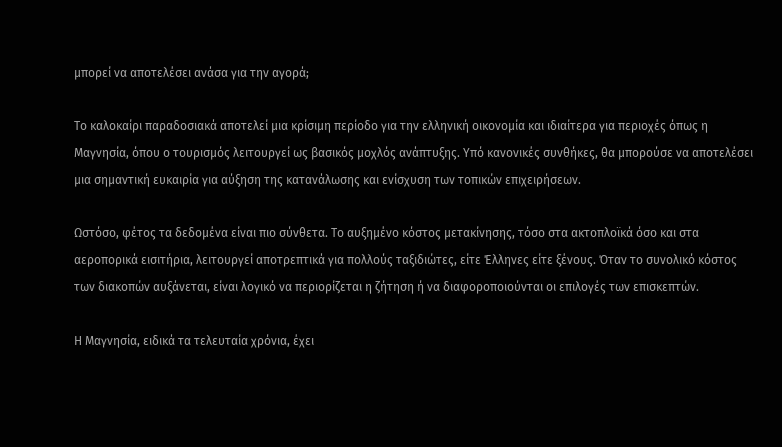μπορεί να αποτελέσει ανάσα για την αγορά;

Το καλοκαίρι παραδοσιακά αποτελεί μια κρίσιμη περίοδο για την ελληνική οικονομία και ιδιαίτερα για περιοχές όπως η Μαγνησία, όπου ο τουρισμός λειτουργεί ως βασικός μοχλός ανάπτυξης. Υπό κανονικές συνθήκες, θα μπορούσε να αποτελέσει μια σημαντική ευκαιρία για αύξηση της κατανάλωσης και ενίσχυση των τοπικών επιχειρήσεων.

Ωστόσο, φέτος τα δεδομένα είναι πιο σύνθετα. Το αυξημένο κόστος μετακίνησης, τόσο στα ακτοπλοϊκά όσο και στα αεροπορικά εισιτήρια, λειτουργεί αποτρεπτικά για πολλούς ταξιδιώτες, είτε Έλληνες είτε ξένους. Όταν το συνολικό κόστος των διακοπών αυξάνεται, είναι λογικό να περιορίζεται η ζήτηση ή να διαφοροποιούνται οι επιλογές των επισκεπτών.

Η Μαγνησία, ειδικά τα τελευταία χρόνια, έχει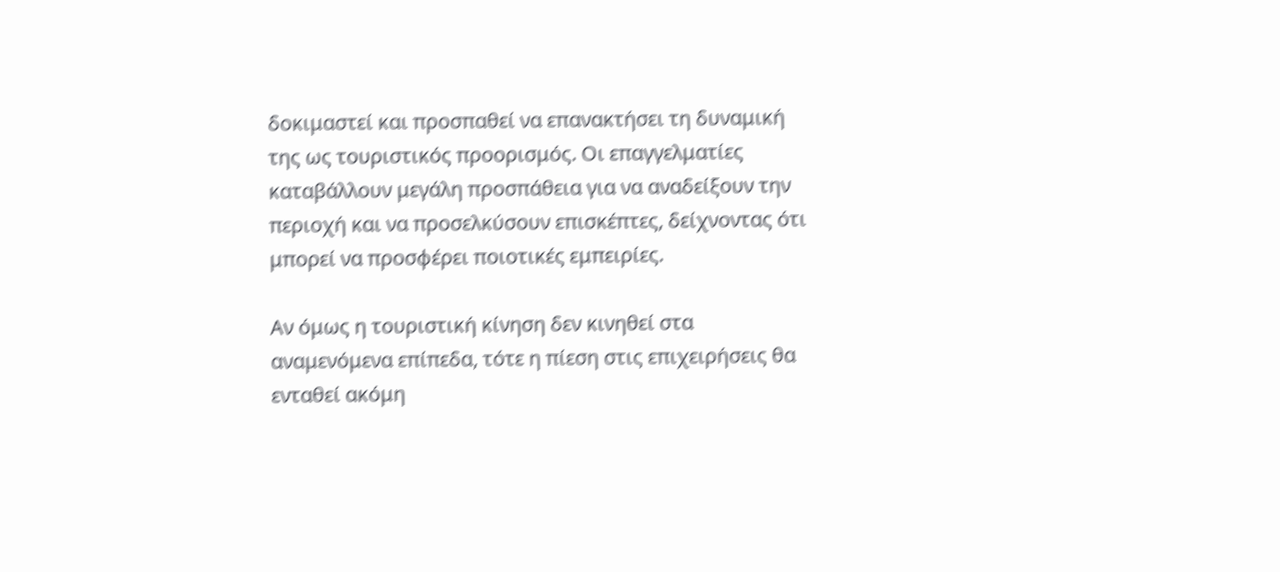δοκιμαστεί και προσπαθεί να επανακτήσει τη δυναμική της ως τουριστικός προορισμός. Οι επαγγελματίες καταβάλλουν μεγάλη προσπάθεια για να αναδείξουν την περιοχή και να προσελκύσουν επισκέπτες, δείχνοντας ότι μπορεί να προσφέρει ποιοτικές εμπειρίες.

Αν όμως η τουριστική κίνηση δεν κινηθεί στα αναμενόμενα επίπεδα, τότε η πίεση στις επιχειρήσεις θα ενταθεί ακόμη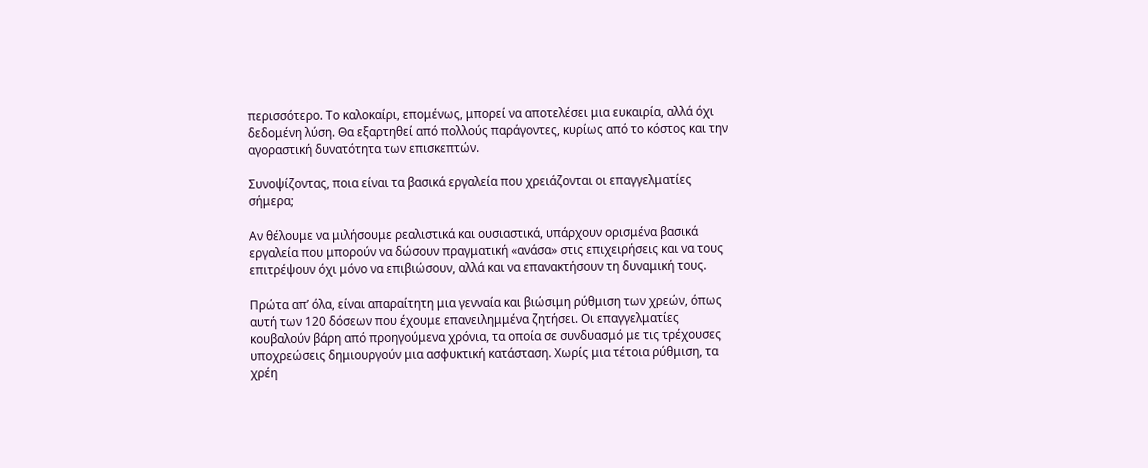περισσότερο. Το καλοκαίρι, επομένως, μπορεί να αποτελέσει μια ευκαιρία, αλλά όχι δεδομένη λύση. Θα εξαρτηθεί από πολλούς παράγοντες, κυρίως από το κόστος και την αγοραστική δυνατότητα των επισκεπτών.

Συνοψίζοντας, ποια είναι τα βασικά εργαλεία που χρειάζονται οι επαγγελματίες σήμερα;

Αν θέλουμε να μιλήσουμε ρεαλιστικά και ουσιαστικά, υπάρχουν ορισμένα βασικά εργαλεία που μπορούν να δώσουν πραγματική «ανάσα» στις επιχειρήσεις και να τους επιτρέψουν όχι μόνο να επιβιώσουν, αλλά και να επανακτήσουν τη δυναμική τους.

Πρώτα απ’ όλα, είναι απαραίτητη μια γενναία και βιώσιμη ρύθμιση των χρεών, όπως αυτή των 120 δόσεων που έχουμε επανειλημμένα ζητήσει. Οι επαγγελματίες κουβαλούν βάρη από προηγούμενα χρόνια, τα οποία σε συνδυασμό με τις τρέχουσες υποχρεώσεις δημιουργούν μια ασφυκτική κατάσταση. Χωρίς μια τέτοια ρύθμιση, τα χρέη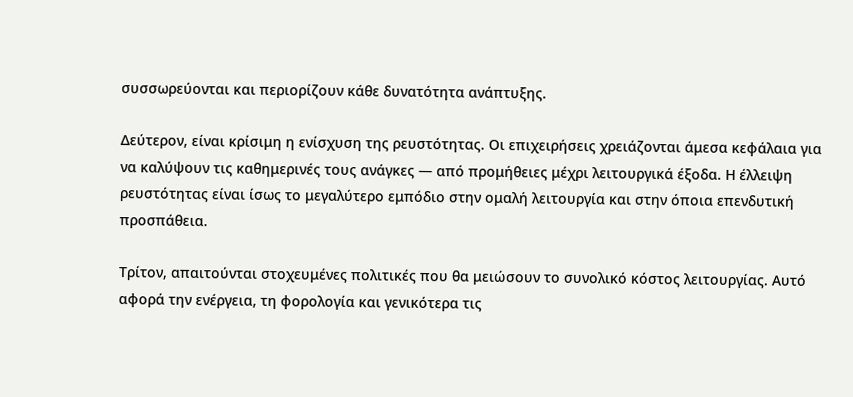συσσωρεύονται και περιορίζουν κάθε δυνατότητα ανάπτυξης.

Δεύτερον, είναι κρίσιμη η ενίσχυση της ρευστότητας. Οι επιχειρήσεις χρειάζονται άμεσα κεφάλαια για να καλύψουν τις καθημερινές τους ανάγκες — από προμήθειες μέχρι λειτουργικά έξοδα. Η έλλειψη ρευστότητας είναι ίσως το μεγαλύτερο εμπόδιο στην ομαλή λειτουργία και στην όποια επενδυτική προσπάθεια.

Τρίτον, απαιτούνται στοχευμένες πολιτικές που θα μειώσουν το συνολικό κόστος λειτουργίας. Αυτό αφορά την ενέργεια, τη φορολογία και γενικότερα τις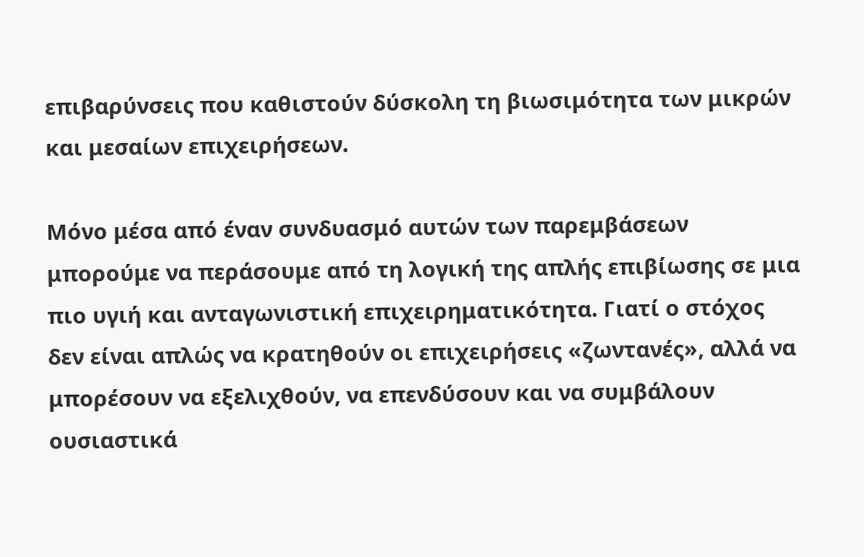επιβαρύνσεις που καθιστούν δύσκολη τη βιωσιμότητα των μικρών και μεσαίων επιχειρήσεων.

Μόνο μέσα από έναν συνδυασμό αυτών των παρεμβάσεων μπορούμε να περάσουμε από τη λογική της απλής επιβίωσης σε μια πιο υγιή και ανταγωνιστική επιχειρηματικότητα. Γιατί ο στόχος δεν είναι απλώς να κρατηθούν οι επιχειρήσεις «ζωντανές», αλλά να μπορέσουν να εξελιχθούν, να επενδύσουν και να συμβάλουν ουσιαστικά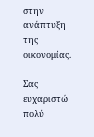στην ανάπτυξη της οικονομίας.

Σας ευχαριστώ πολύ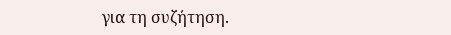για τη συζήτηση.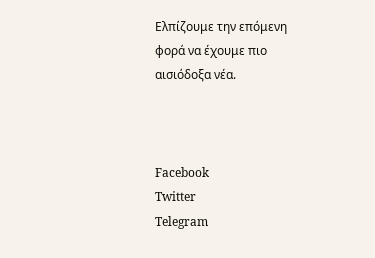Ελπίζουμε την επόμενη φορά να έχουμε πιο αισιόδοξα νέα.



Facebook
Twitter
Telegram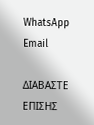WhatsApp
Email

ΔΙΑΒΑΣΤΕ ΕΠΙΣΗΣ